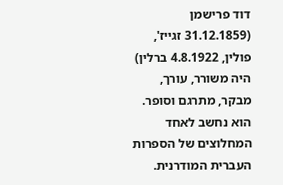דוד פרישמן (31.12.1859 זגייז', פולין, 4.8.1922 ברלין) היה משורר, עורך, מבקר, מתרגם וסופר. הוא נחשב לאחד המחלוצים של הספרות העברית המודרנית.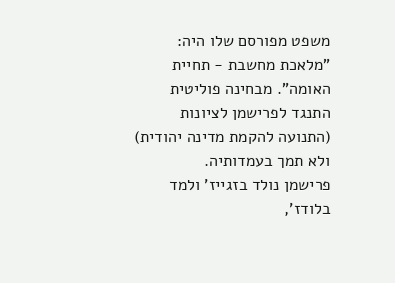משפט מפורסם שלו היה: "מלאכת מחשבת - תחיית האומה". מבחינה פוליטית התנגד לפרישמן לציונות (התנועה להקמת מדינה יהודית) ולא תמך בעמדותיה.
פרישמן נולד בזגייז' ולמד בלודז',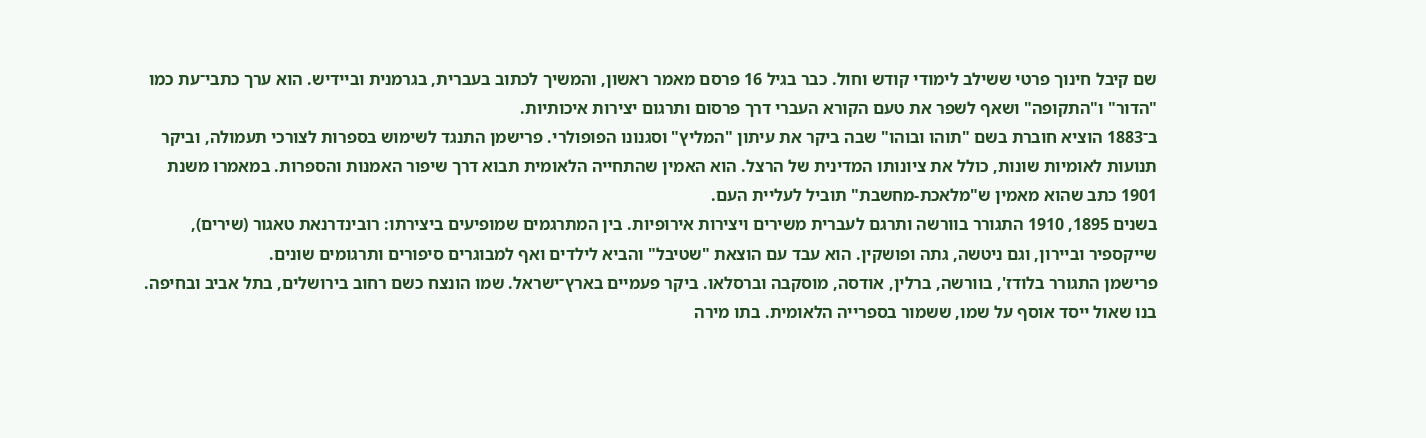שם קיבל חינוך פרטי ששילב לימודי קודש וחול. כבר בגיל 16 פרסם מאמר ראשון, והמשיך לכתוב בעברית, בגרמנית וביידיש. הוא ערך כתבי־עת כמו "הדור" ו"התקופה" ושאף לשפר את טעם הקורא העברי דרך פרסום ותרגום יצירות איכותיות.
ב־1883 הוציא חוברת בשם "תוהו ובוהו" שבה ביקר את עיתון "המליץ" וסגנונו הפופולרי. פרישמן התנגד לשימוש בספרות לצורכי תעמולה, וביקר תנועות לאומיות שונות, כולל את ציונותו המדינית של הרצל. הוא האמין שהתחייה הלאומית תבוא דרך שיפור האמנות והספרות. במאמרו משנת 1901 כתב שהוא מאמין ש"מלאכת-מחשבת" תוביל לעליית העם.
בשנים 1895, 1910 התגורר בוורשה ותרגם לעברית משירים ויצירות אירופיות. בין המתרגמים שמופיעים ביצירתו: רובינדרנאת טאגור (שירים), שייקספיר וביירון, וגם ניטשה, גתה ופושקין. הוא עבד עם הוצאת "שטיבל" והביא לילדים ואף למבוגרים סיפורים ותרגומים שונים.
פרישמן התגורר בלודז', בוורשה, ברלין, אודסה, מוסקבה וברסלאו. ביקר פעמיים בארץ־ישראל. שמו הונצח כשם רחוב בירושלים, בתל אביב ובחיפה. בנו שאול ייסד אוסף על שמו, ששמור בספרייה הלאומית. בתו מירה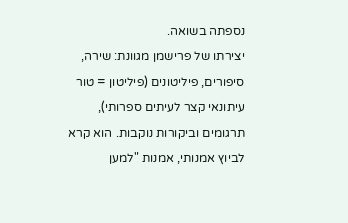נספתה בשואה.
יצירתו של פרישמן מגוונת: שירה, סיפורים, פיליטונים (פיליטון = טור עיתונאי קצר לעיתים ספרותי), תרגומים וביקורות נוקבות. הוא קרא לביוץ אמנותי, אמנות "למען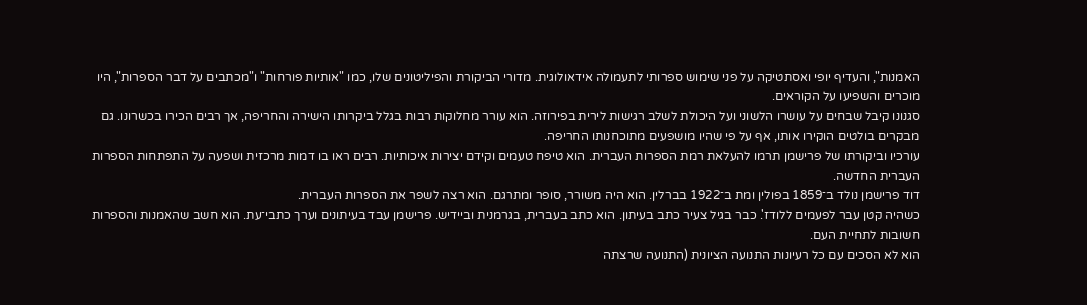האמנות", והעדיף יופי ואסתטיקה על פני שימוש ספרותי לתעמולה אידאולוגית. מדורי הביקורת והפיליטונים שלו, כמו "אותיות פורחות" ו"מכתבים על דבר הספרות", היו מוכרים והשפיעו על הקוראים.
סגנונו קיבל שבחים על עושרו הלשוני ועל היכולת לשלב רגישות לירית בפירוזה. הוא עורר מחלוקות רבות בגלל ביקרותו הישירה והחריפה, אך רבים הכירו בכשרונו. גם מבקרים בולטים הוקירו אותו, אף על פי שהיו מושפעים מתוכחנותו החריפה.
עורכיו וביקורתו של פרישמן תרמו להעלאת רמת הספרות העברית. הוא טיפח טעמים וקידם יצירות איכותיות. רבים ראו בו דמות מרכזית ושפעה על התפתחות הספרות העברית החדשה.
דוד פרישמן נולד ב־1859 בפולין ומת ב־1922 בברלין. הוא היה משורר, סופר ומתרגם. הוא רצה לשפר את הספרות העברית.
כשהיה קטן עבר לפעמים ללודז'. כבר בגיל צעיר כתב בעיתון. הוא כתב בעברית, בגרמנית וביידיש. פרישמן עבד בעיתונים וערך כתבי־עת. הוא חשב שהאמנות והספרות חשובות לתחיית העם.
הוא לא הסכים עם כל רעיונות התנועה הציונית (התנועה שרצתה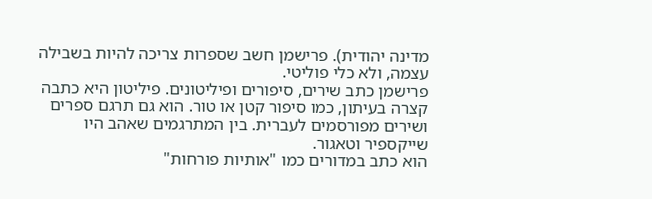מדינה יהודית). פרישמן חשב שספרות צריכה להיות בשבילה עצמה, ולא כלי פוליטי.
פרישמן כתב שירים, סיפורים ופיליטונים. פיליטון היא כתבה קצרה בעיתון, כמו סיפור קטן או טור. הוא גם תרגם ספרים ושירים מפורסמים לעברית. בין המתרגמים שאהב היו שייקספיר וטאגור.
הוא כתב במדורים כמו "אותיות פורחות"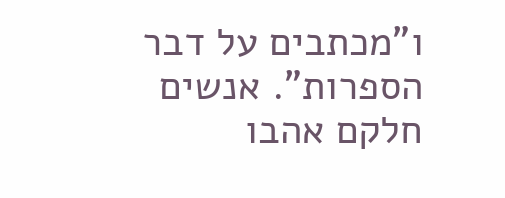ו"מכתבים על דבר הספרות". אנשים חלקם אהבו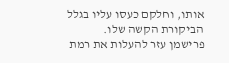אותו, וחלקם כעסו עליו בגלל הביקורת הקשה שלו.
פרישמן עזר להעלות את רמת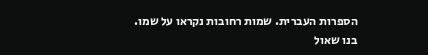הספרות העברית. שמות רחובות נקראו על שמו. בנו שאול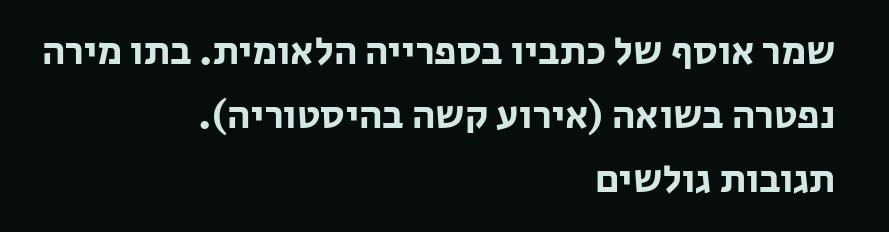שמר אוסף של כתביו בספרייה הלאומית. בתו מירה נפטרה בשואה (אירוע קשה בהיסטוריה).
תגובות גולשים